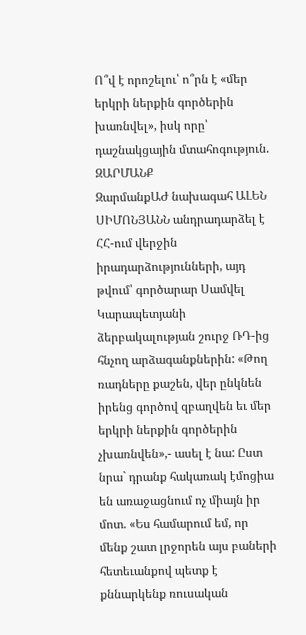Ո՞վ է որոշելու՝ ո՞րն է «մեր երկրի ներքին գործերին խառնվել», իսկ որը՝ դաշնակցային մտահոգություն. ԶԱՐՄԱՆՔ
ԶարմանքԱԺ նախագահ ԱԼԵՆ ՍԻՄՈՆՅԱՆՆ անդրադարձել է ՀՀ-ում վերջին իրադարձությունների, այդ թվում՝ գործարար Սամվել Կարապետյանի ձերբակալության շուրջ ՌԴ-ից հնչող արձագանքներին: «Թող ռադները քաշեն, վեր ընկնեն իրենց գործով զբաղվեն եւ մեր երկրի ներքին գործերին չխառնվեն»,- ասել է նա: Ըստ նրա` դրանք հակառակ էմոցիա են առաջացնում ոչ միայն իր մոտ. «Ես համարում եմ, որ մենք շատ լրջորեն այս բաների հետեւանքով պետք է քննարկենք ռուսական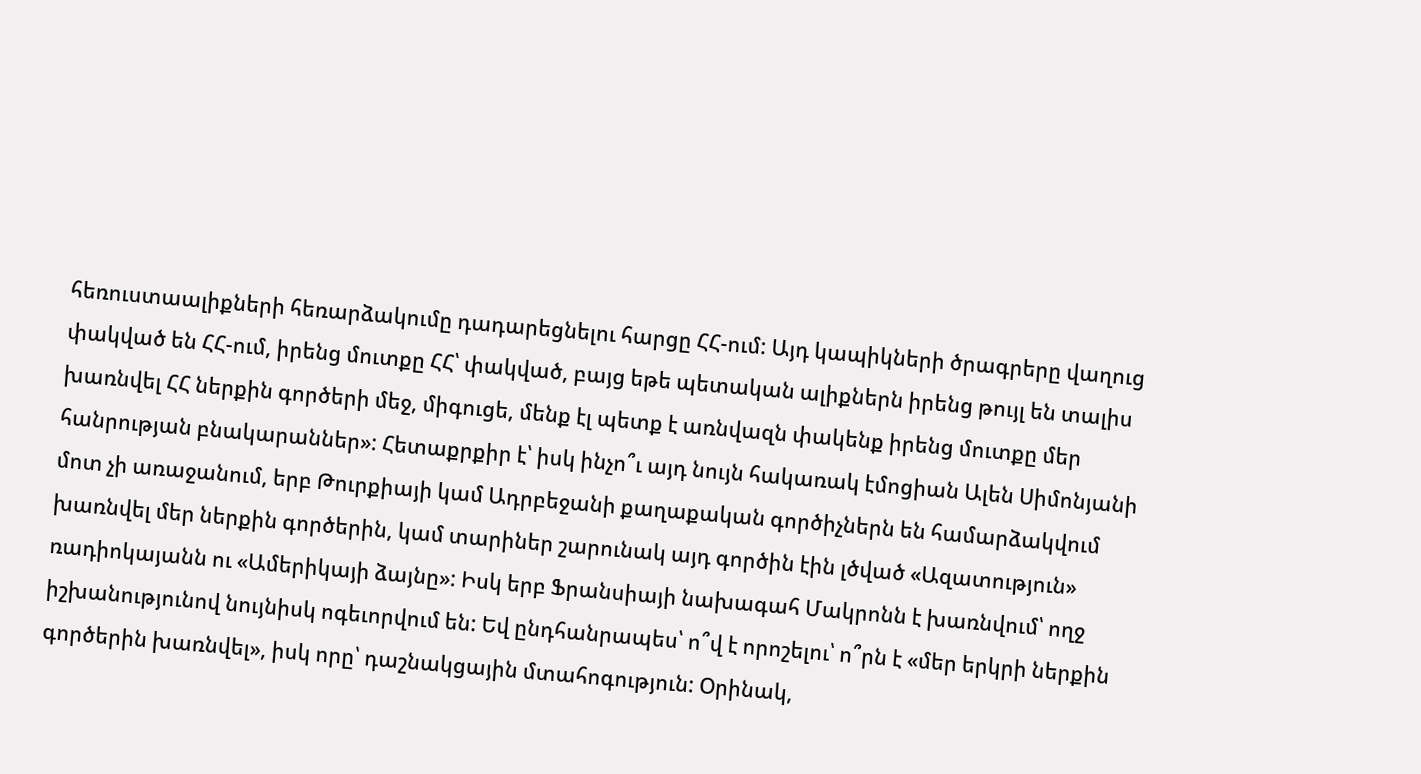հեռուստաալիքների հեռարձակումը դադարեցնելու հարցը ՀՀ-ում: Այդ կապիկների ծրագրերը վաղուց փակված են ՀՀ-ում, իրենց մուտքը ՀՀ՝ փակված, բայց եթե պետական ալիքներն իրենց թույլ են տալիս խառնվել ՀՀ ներքին գործերի մեջ, միգուցե, մենք էլ պետք է առնվազն փակենք իրենց մուտքը մեր հանրության բնակարաններ»: Հետաքրքիր է՝ իսկ ինչո՞ւ այդ նույն հակառակ էմոցիան Ալեն Սիմոնյանի մոտ չի առաջանում, երբ Թուրքիայի կամ Ադրբեջանի քաղաքական գործիչներն են համարձակվում խառնվել մեր ներքին գործերին, կամ տարիներ շարունակ այդ գործին էին լծված «Ազատություն» ռադիոկայանն ու «Ամերիկայի ձայնը»: Իսկ երբ Ֆրանսիայի նախագահ Մակրոնն է խառնվում՝ ողջ իշխանությունով նույնիսկ ոգեւորվում են: Եվ ընդհանրապես՝ ո՞վ է որոշելու՝ ո՞րն է «մեր երկրի ներքին գործերին խառնվել», իսկ որը՝ դաշնակցային մտահոգություն: Օրինակ,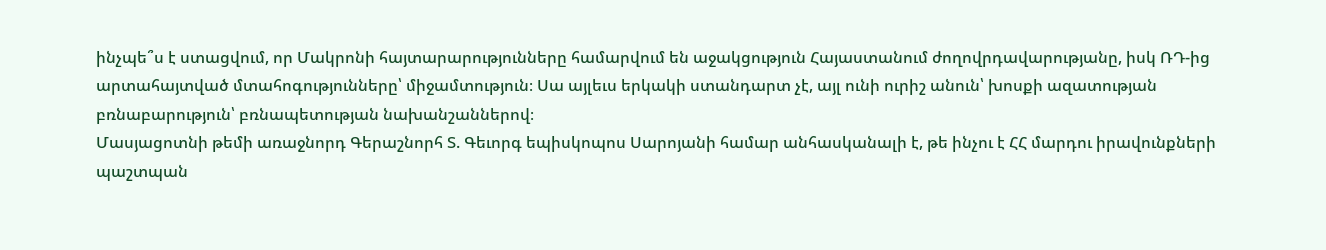ինչպե՞ս է ստացվում, որ Մակրոնի հայտարարությունները համարվում են աջակցություն Հայաստանում ժողովրդավարությանը, իսկ ՌԴ-ից արտահայտված մտահոգությունները՝ միջամտություն։ Սա այլեւս երկակի ստանդարտ չէ, այլ ունի ուրիշ անուն՝ խոսքի ազատության բռնաբարություն՝ բռնապետության նախանշաններով։
Մասյացոտնի թեմի առաջնորդ Գերաշնորհ Տ. Գեւորգ եպիսկոպոս Սարոյանի համար անհասկանալի է, թե ինչու է ՀՀ մարդու իրավունքների պաշտպան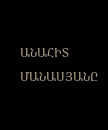ԱՆԱՀԻՏ ՄԱՆԱՍՅԱՆԸ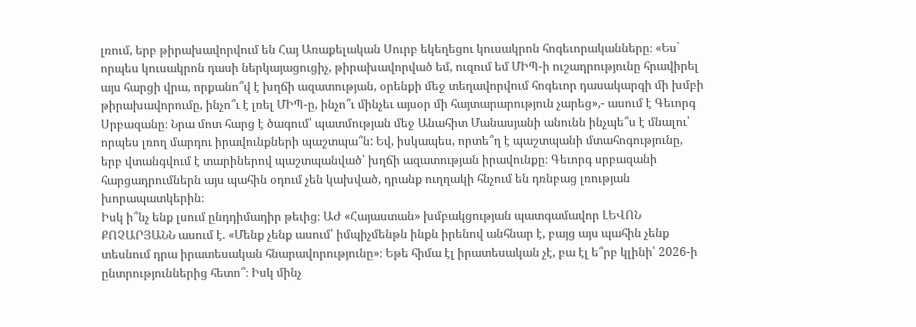լռում, երբ թիրախավորվում են Հայ Առաքելական Սուրբ եկեղեցու կուսակրոն հոգեւորականները։ «Ես` որպես կուսակրոն դասի ներկայացուցիչ, թիրախավորված եմ, ուզում եմ ՄԻՊ-ի ուշադրությունը հրավիրել այս հարցի վրա, որքանո՞վ է խղճի ազատության, օրենքի մեջ տեղավորվում հոգեւոր դասակարգի մի խմբի թիրախավորումը, ինչո՞ւ է լռել ՄԻՊ-ը, ինչո՞ւ մինչեւ այսօր մի հայտարարություն չարեց»,- ասում է Գեւորգ Սրբազանը։ Նրա մոտ հարց է ծագում՝ պատմության մեջ Անահիտ Մանասյանի անունն ինչպե՞ս է մնալու՝ որպես լռող մարդու իրավունքների պաշտպա՞ն: Եվ, իսկապես, որտե՞ղ է պաշտպանի մտահոգությունը, երբ վտանգվում է տարիներով պաշտպանված՝ խղճի ազատության իրավունքը։ Գեւորգ սրբազանի հարցադրումներն այս պահին օդում չեն կախված, դրանք ուղղակի հնչում են դռնբաց լռության խորապատկերին։
Իսկ ի՞նչ ենք լսում ընդդիմադիր թեւից։ ԱԺ «Հայաստան» խմբակցության պատգամավոր ԼԵՎՈՆ ՔՈՉԱՐՅԱՆՆ ասում է. «Մենք չենք ասում՝ իմպիչմենթն ինքն իրենով անհնար է, բայց այս պահին չենք տեսնում դրա իրատեսական հնարավորությունը»։ Եթե հիմա էլ իրատեսական չէ, բա էլ ե՞րբ կլինի՝ 2026-ի ընտրություններից հետո՞։ Իսկ մինչ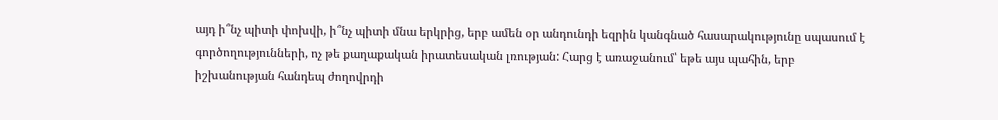այդ ի՞նչ պիտի փոխվի, ի՞նչ պիտի մնա երկրից, երբ ամեն օր անդունդի եզրին կանգնած հասարակությունը սպասում է գործողությունների, ոչ թե քաղաքական իրատեսական լռության: Հարց է առաջանում՝ եթե այս պահին, երբ իշխանության հանդեպ ժողովրդի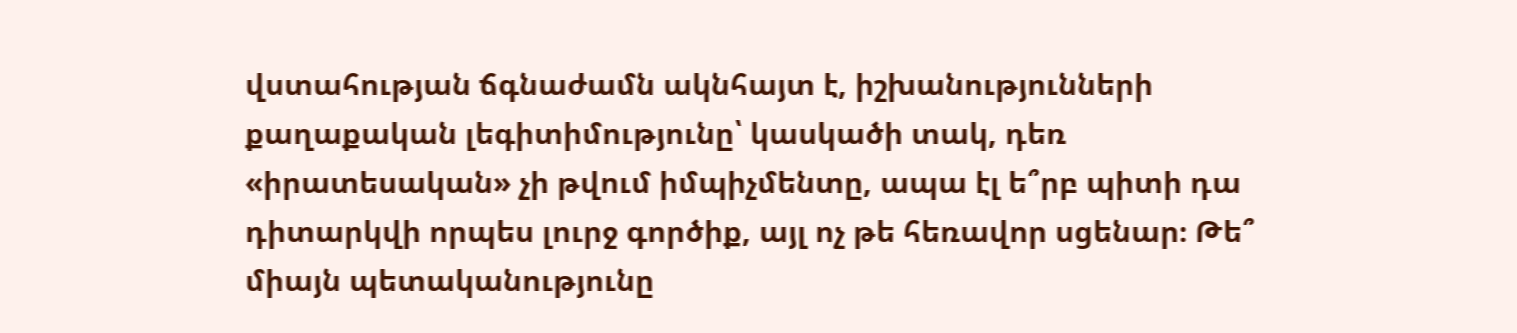վստահության ճգնաժամն ակնհայտ է, իշխանությունների քաղաքական լեգիտիմությունը՝ կասկածի տակ, դեռ «իրատեսական» չի թվում իմպիչմենտը, ապա էլ ե՞րբ պիտի դա դիտարկվի որպես լուրջ գործիք, այլ ոչ թե հեռավոր սցենար։ Թե՞ միայն պետականությունը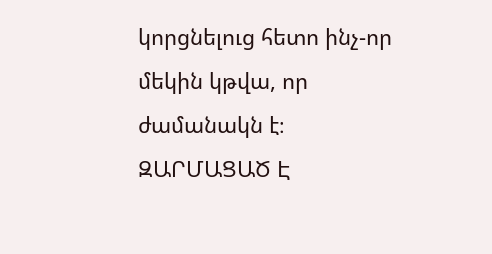կորցնելուց հետո ինչ-որ մեկին կթվա, որ ժամանակն է։
ԶԱՐՄԱՑԱԾ Է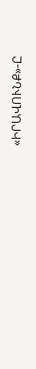«ԻՐԱՎՈՒՆՔ»-Ը